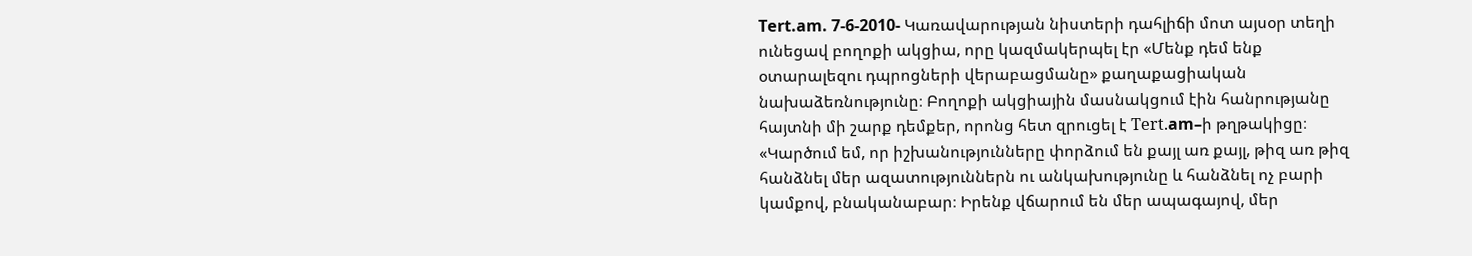Tert.am. 7-6-2010- Կառավարության նիստերի դահլիճի մոտ այսօր տեղի ունեցավ բողոքի ակցիա, որը կազմակերպել էր «Մենք դեմ ենք օտարալեզու դպրոցների վերաբացմանը» քաղաքացիական նախաձեռնությունը։ Բողոքի ակցիային մասնակցում էին հանրությանը հայտնի մի շարք դեմքեր, որոնց հետ զրուցել է Теrt.am–ի թղթակիցը։
«Կարծում եմ, որ իշխանությունները փորձում են քայլ առ քայլ, թիզ առ թիզ հանձնել մեր ազատություններն ու անկախությունը և հանձնել ոչ բարի կամքով, բնականաբար։ Իրենք վճարում են մեր ապագայով, մեր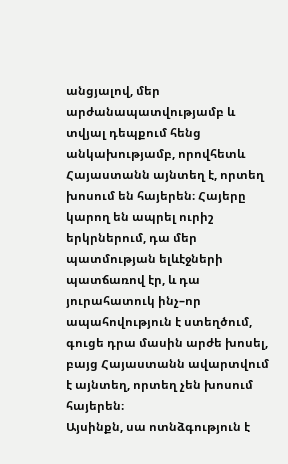անցյալով, մեր արժանապատվությամբ և տվյալ դեպքում հենց անկախությամբ, որովհետև Հայաստանն այնտեղ է, որտեղ խոսում են հայերեն։ Հայերը կարող են ապրել ուրիշ երկրներում, դա մեր պատմության ելևէջների պատճառով էր, և դա յուրահատուկ ինչ–որ ապահովություն է ստեղծում, գուցե դրա մասին արժե խոսել, բայց Հայաստանն ավարտվում է այնտեղ, որտեղ չեն խոսում հայերեն։
Այսինքն, սա ոտնձգություն է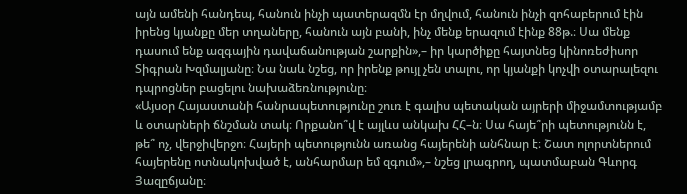այն ամենի հանդեպ, հանուն ինչի պատերազմն էր մղվում, հանուն ինչի զոհաբերում էին իրենց կյանքը մեր տղաները, հանուն այն բանի, ինչ մենք երազում էինք 88թ.։ Սա մենք դասում ենք ազգային դավաճանության շարքին»,– իր կարծիքը հայտնեց կինոռեժիսոր Տիգրան Խզմալյանը։ Նա նաև նշեց, որ իրենք թույլ չեն տալու, որ կյանքի կոչվի օտարալեզու դպրոցներ բացելու նախաձեռնությունը։
«Այսօր Հայաստանի հանրապետությունը շուռ է գալիս պետական այրերի միջամտությամբ և օտարների ճնշման տակ։ Որքանո՞վ է այլևս անկախ ՀՀ–ն։ Սա հայե՞րի պետությունն է, թե՞ ոչ, վերջիվերջո։ Հայերի պետությունն առանց հայերենի անհնար է։ Շատ ոլորտներում հայերենը ոտնակոխված է, անհարմար եմ զգում»,– նշեց լրագրող, պատմաբան Գևորգ Յազըճյանը։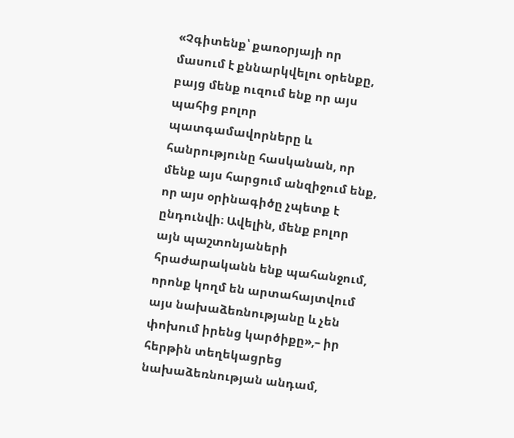«Չգիտենք՝ քառօրյայի որ մասում է քննարկվելու օրենքը, բայց մենք ուզում ենք որ այս պահից բոլոր պատգամավորները և հանրությունը հասկանան, որ մենք այս հարցում անզիջում ենք, որ այս օրինագիծը չպետք է ընդունվի։ Ավելին, մենք բոլոր այն պաշտոնյաների հրաժարականն ենք պահանջում, որոնք կողմ են արտահայտվում այս նախաձեռնությանը և չեն փոխում իրենց կարծիքը»,– իր հերթին տեղեկացրեց նախաձեռնության անդամ,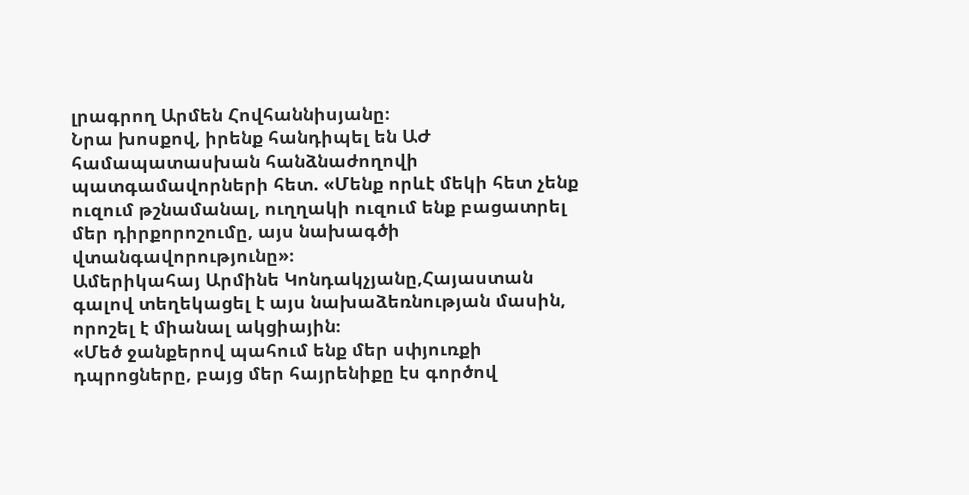լրագրող Արմեն Հովհաննիսյանը։
Նրա խոսքով, իրենք հանդիպել են ԱԺ համապատասխան հանձնաժողովի պատգամավորների հետ. «Մենք որևէ մեկի հետ չենք ուզում թշնամանալ, ուղղակի ուզում ենք բացատրել մեր դիրքորոշումը, այս նախագծի վտանգավորությունը»։
Ամերիկահայ Արմինե Կոնդակչյանը,Հայաստան գալով տեղեկացել է այս նախաձեռնության մասին, որոշել է միանալ ակցիային։
«Մեծ ջանքերով պահում ենք մեր սփյուռքի դպրոցները, բայց մեր հայրենիքը էս գործով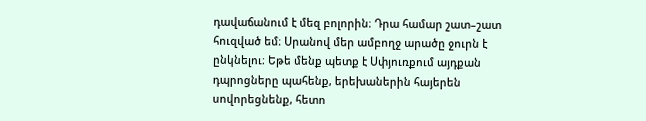դավաճանում է մեզ բոլորին։ Դրա համար շատ–շատ հուզված եմ։ Սրանով մեր ամբողջ արածը ջուրն է ընկնելու։ Եթե մենք պետք է Սփյուռքում այդքան դպրոցները պահենք, երեխաներին հայերեն սովորեցնենք, հետո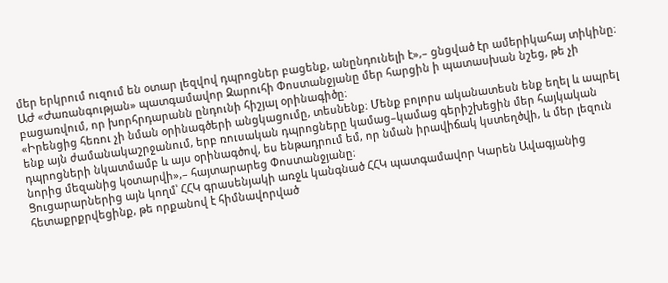մեր երկրում ուզում են օտար լեզվով դպրոցներ բացենք, անընդունելի է»,– ցնցված էր ամերիկահայ տիկինը։
ԱԺ «Ժառանգության» պատգամավոր Զարուհի Փոստանջյանը մեր հարցին ի պատասխան նշեց, թե չի բացառվում, որ խորհրդարանն ընդունի հիշյալ օրինագիծը։
«Իրենցից հեռու չի նման օրինագծերի անցկացումը, տեսնենք։ Մենք բոլորս ականատեսն ենք եղել և ապրել ենք այն ժամանակաշրջանում, երբ ռուսական դպրոցները կամաց–կամաց գերիշխեցին մեր հայկական դպրոցների նկատմամբ և այս օրինագծով, ես ենթադրում եմ, որ նման իրավիճակ կստեղծվի, և մեր լեզուն նորից մեզանից կօտարվի»,– հայտարարեց Փոստանջյանը։
Ցուցարարներից այն կողմ՝ ՀՀԿ գրասենյակի առջև կանգնած ՀՀԿ պատգամավոր Կարեն Ավագյանից հետաքրքրվեցինք, թե որքանով է հիմնավորված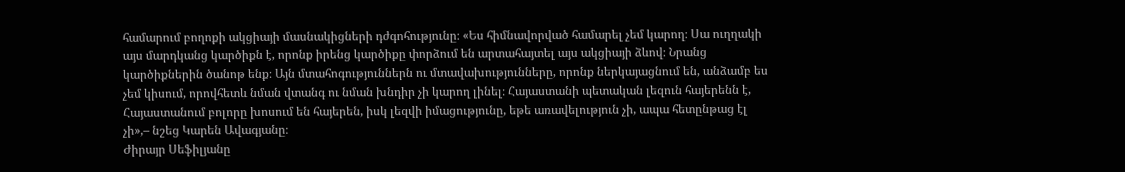համարում բողոքի ակցիայի մասնակիցների դժգոհությունը։ «Ես հիմնավորված համարել չեմ կարող։ Սա ուղղակի այս մարդկանց կարծիքն է, որոնք իրենց կարծիքը փորձում են արտահայտել այս ակցիայի ձևով։ Նրանց կարծիքներին ծանոթ ենք։ Այն մտահոգություններն ու մտավախությունները, որոնք ներկայացնում են, անձամբ ես չեմ կիսում, որովհետև նման վտանգ ու նման խնդիր չի կարող լինել։ Հայաստանի պետական լեզուն հայերենն է, Հայաստանում բոլորը խոսում են հայերեն, իսկ լեզվի իմացությունը, եթե առավելություն չի, ապա հետընթաց էլ չի»,– նշեց Կարեն Ավագյանը։
Ժիրայր Սեֆիլյանը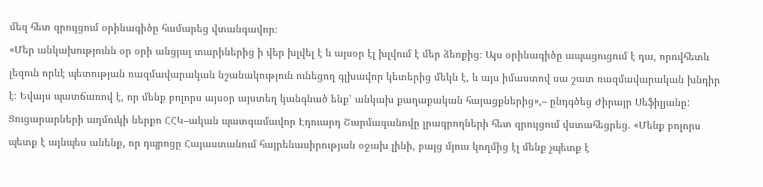մեզ հետ զրույցում օրինագիծը համարեց վտանգավոր։
«Մեր անկախությունն օր օրի անցյալ տարիներից ի վեր խլվել է և այսօր էլ խլվում է մեր ձեռքից։ Այս օրինագիծը ապացուցում է դա, որովհետև լեզուն որևէ պետության ռազմավարական նշանակություն ունեցող գլխավոր կետերից մեկն է, և այս իմաստով սա շատ ռազմավարական խնդիր է։ Եվայս պատճառով է, որ մենք բոլորս այսօր այստեղ կանգնած ենք՝ անկախ քաղաքական հայացքներից»,– ընդգծեց Ժիրայր Սեֆիլյանը:
Ցուցարարների աղմուկի ներքո ՀՀԿ–ական պատգամավոր Էդուարդ Շարմազանովը լրագրողների հետ զրույցում վստահեցրեց. «Մենք բոլորս պետք է այնպես անենք, որ դպրոցը Հայաստանում հայրենասիրության օջախ լինի, բայց մյուս կողմից էլ մենք չպետք է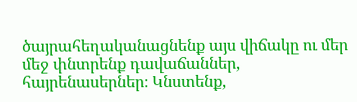ծայրահեղականացնենք այս վիճակը ու մեր մեջ փնտրենք դավաճաններ, հայրենասերներ։ Կնստենք,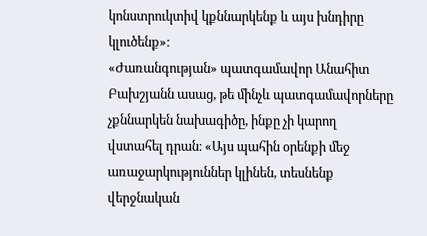կոնստրուկտիվ կքննարկենք և այս խնդիրը կլուծենք»։
«Ժառանգության» պատգամավոր Անահիտ Բախշյանն ասաց, թե մինչև պատգամավորները չքննարկեն նախագիծը, ինքը չի կարող վստահել դրան։ «Այս պահին օրենքի մեջ առաջարկություններ կլինեն, տեսնենք վերջնական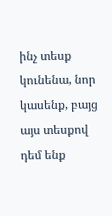ինչ տեսք կունենա, նոր կասենք, բայց այս տեսքով դեմ ենք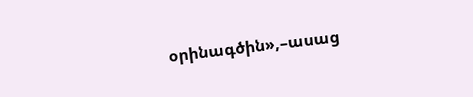օրինագծին»,–ասաց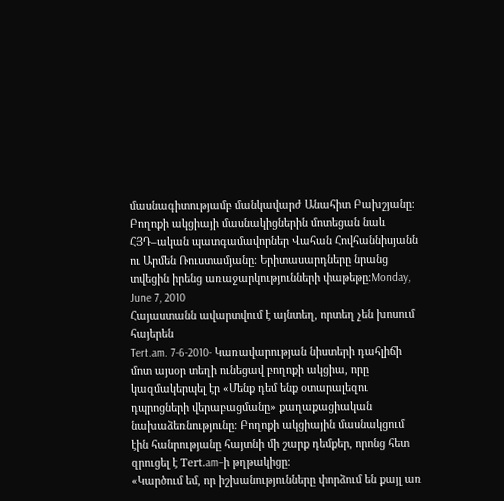մասնագիտությամբ մանկավարժ Անահիտ Բախշյանը։
Բողոքի ակցիայի մասնակիցներին մոտեցան նաև ՀՅԴ–ական պատգամավորներ Վահան Հովհաննիսյանն ու Արմեն Ռուստամյանը։ Երիտասարդները նրանց տվեցին իրենց առաջարկությունների փաթեթը։Monday, June 7, 2010
Հայաստանն ավարտվում է այնտեղ, որտեղ չեն խոսում հայերեն
Tert.am. 7-6-2010- Կառավարության նիստերի դահլիճի մոտ այսօր տեղի ունեցավ բողոքի ակցիա, որը կազմակերպել էր «Մենք դեմ ենք օտարալեզու դպրոցների վերաբացմանը» քաղաքացիական նախաձեռնությունը։ Բողոքի ակցիային մասնակցում էին հանրությանը հայտնի մի շարք դեմքեր, որոնց հետ զրուցել է Теrt.am–ի թղթակիցը։
«Կարծում եմ, որ իշխանությունները փորձում են քայլ առ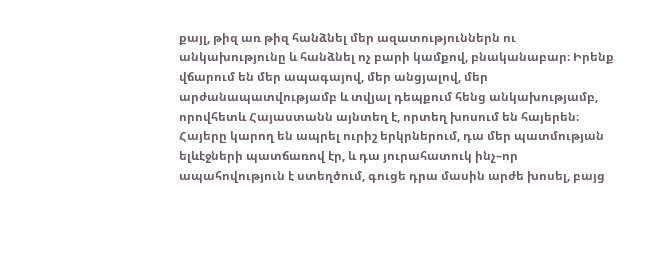քայլ, թիզ առ թիզ հանձնել մեր ազատություններն ու անկախությունը և հանձնել ոչ բարի կամքով, բնականաբար։ Իրենք վճարում են մեր ապագայով, մեր անցյալով, մեր արժանապատվությամբ և տվյալ դեպքում հենց անկախությամբ, որովհետև Հայաստանն այնտեղ է, որտեղ խոսում են հայերեն։ Հայերը կարող են ապրել ուրիշ երկրներում, դա մեր պատմության ելևէջների պատճառով էր, և դա յուրահատուկ ինչ–որ ապահովություն է ստեղծում, գուցե դրա մասին արժե խոսել, բայց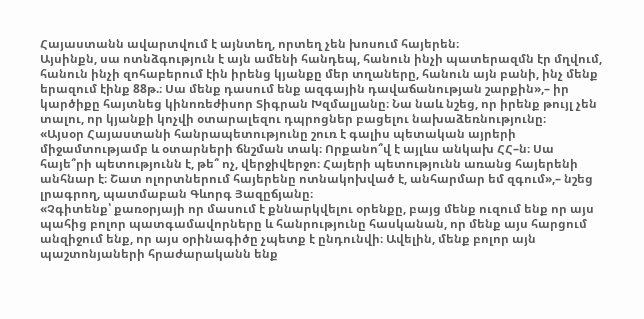Հայաստանն ավարտվում է այնտեղ, որտեղ չեն խոսում հայերեն։
Այսինքն, սա ոտնձգություն է այն ամենի հանդեպ, հանուն ինչի պատերազմն էր մղվում, հանուն ինչի զոհաբերում էին իրենց կյանքը մեր տղաները, հանուն այն բանի, ինչ մենք երազում էինք 88թ.։ Սա մենք դասում ենք ազգային դավաճանության շարքին»,– իր կարծիքը հայտնեց կինոռեժիսոր Տիգրան Խզմալյանը։ Նա նաև նշեց, որ իրենք թույլ չեն տալու, որ կյանքի կոչվի օտարալեզու դպրոցներ բացելու նախաձեռնությունը։
«Այսօր Հայաստանի հանրապետությունը շուռ է գալիս պետական այրերի միջամտությամբ և օտարների ճնշման տակ։ Որքանո՞վ է այլևս անկախ ՀՀ–ն։ Սա հայե՞րի պետությունն է, թե՞ ոչ, վերջիվերջո։ Հայերի պետությունն առանց հայերենի անհնար է։ Շատ ոլորտներում հայերենը ոտնակոխված է, անհարմար եմ զգում»,– նշեց լրագրող, պատմաբան Գևորգ Յազըճյանը։
«Չգիտենք՝ քառօրյայի որ մասում է քննարկվելու օրենքը, բայց մենք ուզում ենք որ այս պահից բոլոր պատգամավորները և հանրությունը հասկանան, որ մենք այս հարցում անզիջում ենք, որ այս օրինագիծը չպետք է ընդունվի։ Ավելին, մենք բոլոր այն պաշտոնյաների հրաժարականն ենք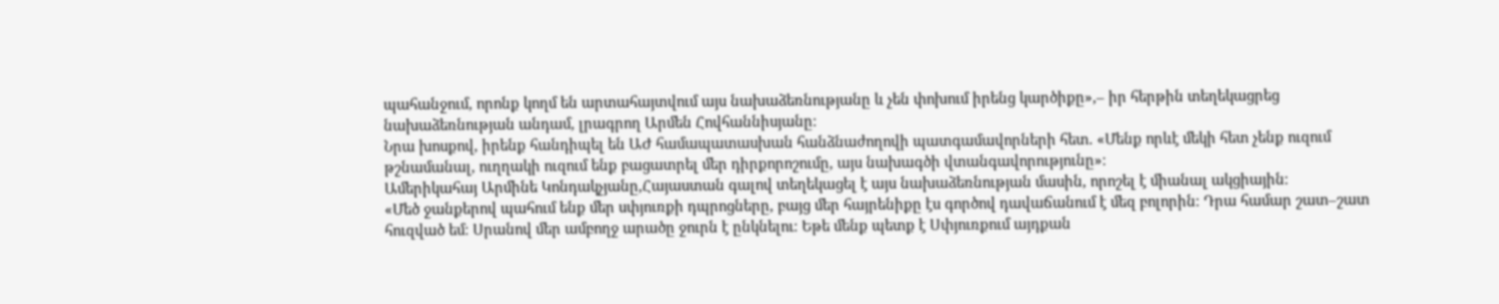պահանջում, որոնք կողմ են արտահայտվում այս նախաձեռնությանը և չեն փոխում իրենց կարծիքը»,– իր հերթին տեղեկացրեց նախաձեռնության անդամ, լրագրող Արմեն Հովհաննիսյանը։
Նրա խոսքով, իրենք հանդիպել են ԱԺ համապատասխան հանձնաժողովի պատգամավորների հետ. «Մենք որևէ մեկի հետ չենք ուզում թշնամանալ, ուղղակի ուզում ենք բացատրել մեր դիրքորոշումը, այս նախագծի վտանգավորությունը»։
Ամերիկահայ Արմինե Կոնդակչյանը,Հայաստան գալով տեղեկացել է այս նախաձեռնության մասին, որոշել է միանալ ակցիային։
«Մեծ ջանքերով պահում ենք մեր սփյուռքի դպրոցները, բայց մեր հայրենիքը էս գործով դավաճանում է մեզ բոլորին։ Դրա համար շատ–շատ հուզված եմ։ Սրանով մեր ամբողջ արածը ջուրն է ընկնելու։ Եթե մենք պետք է Սփյուռքում այդքան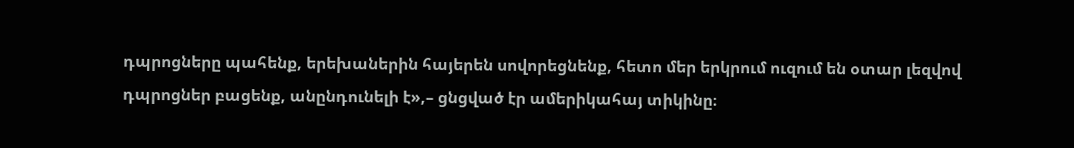դպրոցները պահենք, երեխաներին հայերեն սովորեցնենք, հետո մեր երկրում ուզում են օտար լեզվով դպրոցներ բացենք, անընդունելի է»,– ցնցված էր ամերիկահայ տիկինը։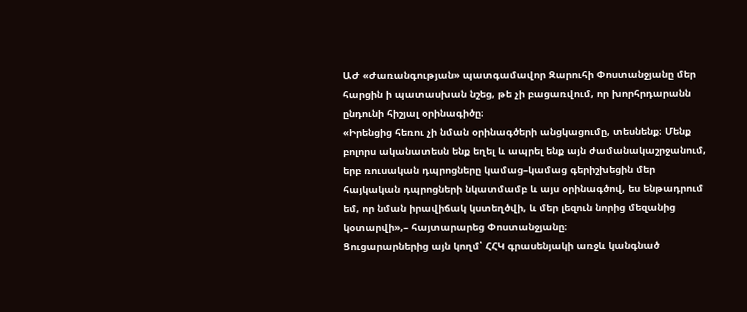ԱԺ «Ժառանգության» պատգամավոր Զարուհի Փոստանջյանը մեր հարցին ի պատասխան նշեց, թե չի բացառվում, որ խորհրդարանն ընդունի հիշյալ օրինագիծը։
«Իրենցից հեռու չի նման օրինագծերի անցկացումը, տեսնենք։ Մենք բոլորս ականատեսն ենք եղել և ապրել ենք այն ժամանակաշրջանում, երբ ռուսական դպրոցները կամաց–կամաց գերիշխեցին մեր հայկական դպրոցների նկատմամբ և այս օրինագծով, ես ենթադրում եմ, որ նման իրավիճակ կստեղծվի, և մեր լեզուն նորից մեզանից կօտարվի»,– հայտարարեց Փոստանջյանը։
Ցուցարարներից այն կողմ՝ ՀՀԿ գրասենյակի առջև կանգնած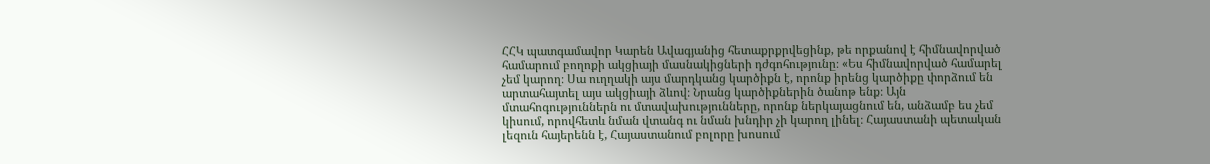ՀՀԿ պատգամավոր Կարեն Ավագյանից հետաքրքրվեցինք, թե որքանով է հիմնավորված համարում բողոքի ակցիայի մասնակիցների դժգոհությունը։ «Ես հիմնավորված համարել չեմ կարող։ Սա ուղղակի այս մարդկանց կարծիքն է, որոնք իրենց կարծիքը փորձում են արտահայտել այս ակցիայի ձևով։ Նրանց կարծիքներին ծանոթ ենք։ Այն մտահոգություններն ու մտավախությունները, որոնք ներկայացնում են, անձամբ ես չեմ կիսում, որովհետև նման վտանգ ու նման խնդիր չի կարող լինել։ Հայաստանի պետական լեզուն հայերենն է, Հայաստանում բոլորը խոսում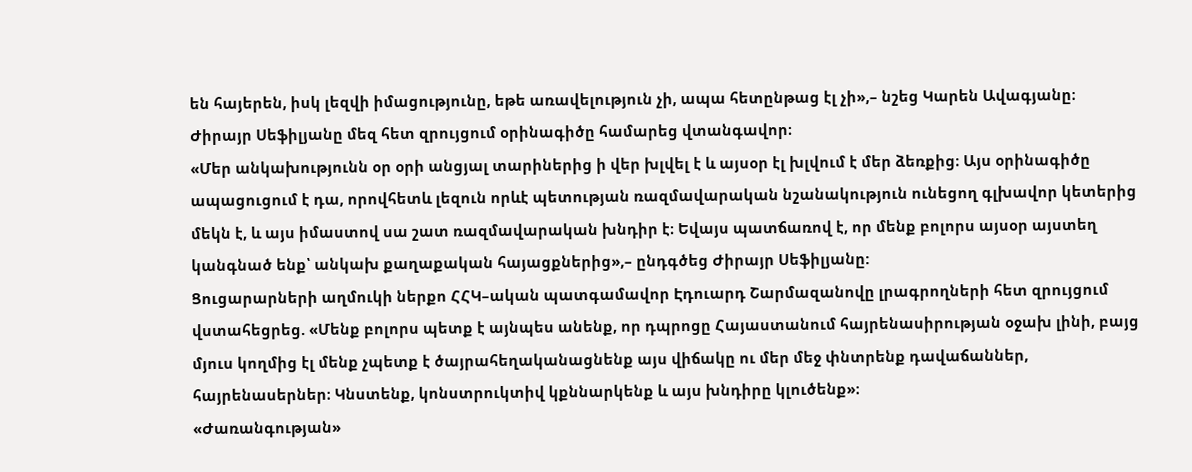են հայերեն, իսկ լեզվի իմացությունը, եթե առավելություն չի, ապա հետընթաց էլ չի»,– նշեց Կարեն Ավագյանը։
Ժիրայր Սեֆիլյանը մեզ հետ զրույցում օրինագիծը համարեց վտանգավոր։
«Մեր անկախությունն օր օրի անցյալ տարիներից ի վեր խլվել է և այսօր էլ խլվում է մեր ձեռքից։ Այս օրինագիծը ապացուցում է դա, որովհետև լեզուն որևէ պետության ռազմավարական նշանակություն ունեցող գլխավոր կետերից մեկն է, և այս իմաստով սա շատ ռազմավարական խնդիր է։ Եվայս պատճառով է, որ մենք բոլորս այսօր այստեղ կանգնած ենք՝ անկախ քաղաքական հայացքներից»,– ընդգծեց Ժիրայր Սեֆիլյանը:
Ցուցարարների աղմուկի ներքո ՀՀԿ–ական պատգամավոր Էդուարդ Շարմազանովը լրագրողների հետ զրույցում վստահեցրեց. «Մենք բոլորս պետք է այնպես անենք, որ դպրոցը Հայաստանում հայրենասիրության օջախ լինի, բայց մյուս կողմից էլ մենք չպետք է ծայրահեղականացնենք այս վիճակը ու մեր մեջ փնտրենք դավաճաններ, հայրենասերներ։ Կնստենք, կոնստրուկտիվ կքննարկենք և այս խնդիրը կլուծենք»։
«Ժառանգության»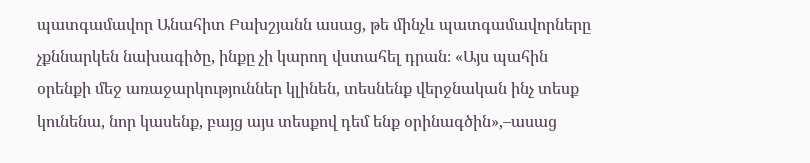պատգամավոր Անահիտ Բախշյանն ասաց, թե մինչև պատգամավորները չքննարկեն նախագիծը, ինքը չի կարող վստահել դրան։ «Այս պահին օրենքի մեջ առաջարկություններ կլինեն, տեսնենք վերջնական ինչ տեսք կունենա, նոր կասենք, բայց այս տեսքով դեմ ենք օրինագծին»,–ասաց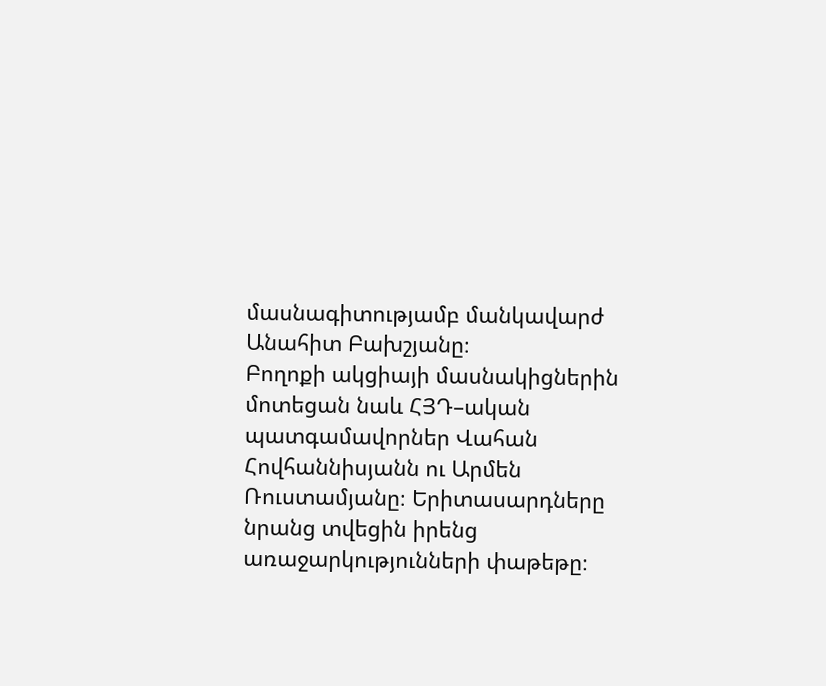մասնագիտությամբ մանկավարժ Անահիտ Բախշյանը։
Բողոքի ակցիայի մասնակիցներին մոտեցան նաև ՀՅԴ–ական պատգամավորներ Վահան Հովհաննիսյանն ու Արմեն Ռուստամյանը։ Երիտասարդները նրանց տվեցին իրենց առաջարկությունների փաթեթը։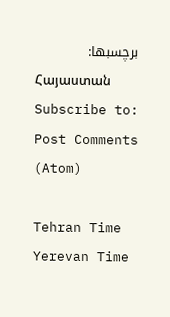برچسبها:
Հայաստան
Subscribe to:
Post Comments (Atom)

Tehran Time
Yerevan Time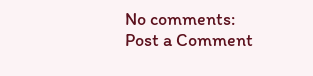No comments:
Post a Comment